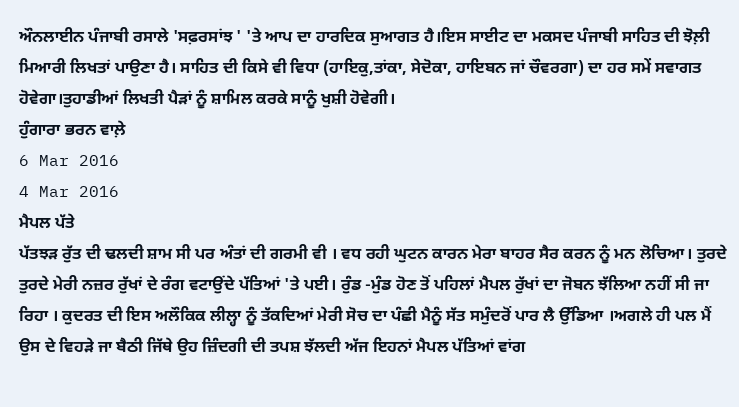ਔਨਲਾਈਨ ਪੰਜਾਬੀ ਰਸਾਲੇ 'ਸਫ਼ਰਸਾਂਝ ' 'ਤੇ ਆਪ ਦਾ ਹਾਰਦਿਕ ਸੁਆਗਤ ਹੈ।ਇਸ ਸਾਈਟ ਦਾ ਮਕਸਦ ਪੰਜਾਬੀ ਸਾਹਿਤ ਦੀ ਝੋਲ਼ੀ ਮਿਆਰੀ ਲਿਖਤਾਂ ਪਾਉਣਾ ਹੈ। ਸਾਹਿਤ ਦੀ ਕਿਸੇ ਵੀ ਵਿਧਾ (ਹਾਇਕੁ,ਤਾਂਕਾ, ਸੇਦੋਕਾ, ਹਾਇਬਨ ਜਾਂ ਚੌਵਰਗਾ) ਦਾ ਹਰ ਸਮੇਂ ਸਵਾਗਤ ਹੋਵੇਗਾ।ਤੁਹਾਡੀਆਂ ਲਿਖਤੀ ਪੈੜਾਂ ਨੂੰ ਸ਼ਾਮਿਲ ਕਰਕੇ ਸਾਨੂੰ ਖੁਸ਼ੀ ਹੋਵੇਗੀ।
ਹੁੰਗਾਰਾ ਭਰਨ ਵਾਲ਼ੇ
6 Mar 2016
4 Mar 2016
ਮੈਪਲ ਪੱਤੇ
ਪੱਤਝੜ ਰੁੱਤ ਦੀ ਢਲਦੀ ਸ਼ਾਮ ਸੀ ਪਰ ਅੰਤਾਂ ਦੀ ਗਰਮੀ ਵੀ । ਵਧ ਰਹੀ ਘੁਟਨ ਕਾਰਨ ਮੇਰਾ ਬਾਹਰ ਸੈਰ ਕਰਨ ਨੂੰ ਮਨ ਲੋਚਿਆ। ਤੁਰਦੇ ਤੁਰਦੇ ਮੇਰੀ ਨਜ਼ਰ ਰੁੱਖਾਂ ਦੇ ਰੰਗ ਵਟਾਉਂਦੇ ਪੱਤਿਆਂ 'ਤੇ ਪਈ। ਰੁੰਡ -ਮੁੰਡ ਹੋਣ ਤੋਂ ਪਹਿਲਾਂ ਮੈਪਲ ਰੁੱਖਾਂ ਦਾ ਜੋਬਨ ਝੱਲਿਆ ਨਹੀਂ ਸੀ ਜਾ ਰਿਹਾ । ਕੁਦਰਤ ਦੀ ਇਸ ਅਲੌਕਿਕ ਲੀਲ੍ਹਾ ਨੂੰ ਤੱਕਦਿਆਂ ਮੇਰੀ ਸੋਚ ਦਾ ਪੰਛੀ ਮੈਨੂੰ ਸੱਤ ਸਮੁੰਦਰੋਂ ਪਾਰ ਲੈ ਉੱਡਿਆ ।ਅਗਲੇ ਹੀ ਪਲ ਮੈਂ ਉਸ ਦੇ ਵਿਹੜੇ ਜਾ ਬੈਠੀ ਜਿੱਥੇ ਉਹ ਜ਼ਿੰਦਗੀ ਦੀ ਤਪਸ਼ ਝੱਲਦੀ ਅੱਜ ਇਹਨਾਂ ਮੈਪਲ ਪੱਤਿਆਂ ਵਾਂਗ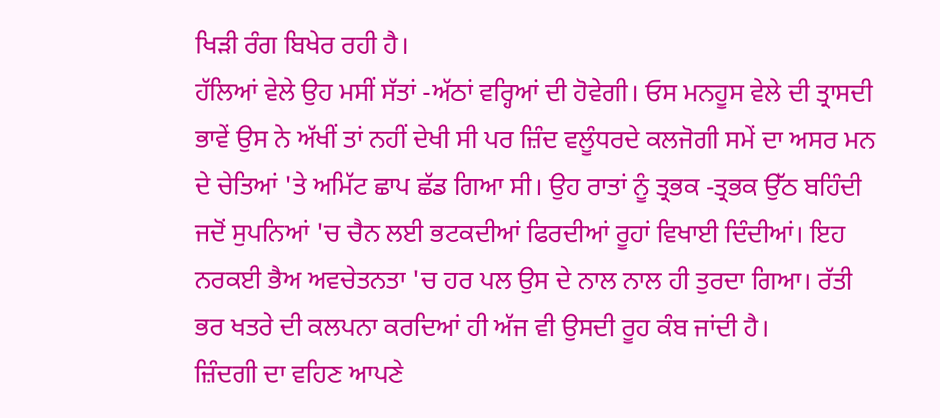ਖਿੜੀ ਰੰਗ ਬਿਖੇਰ ਰਹੀ ਹੈ।
ਹੱਲਿਆਂ ਵੇਲੇ ਉਹ ਮਸੀਂ ਸੱਤਾਂ -ਅੱਠਾਂ ਵਰ੍ਹਿਆਂ ਦੀ ਹੋਵੇਗੀ। ਓਸ ਮਨਹੂਸ ਵੇਲੇ ਦੀ ਤ੍ਰਾਸਦੀ ਭਾਵੇਂ ਉਸ ਨੇ ਅੱਖੀਂ ਤਾਂ ਨਹੀਂ ਦੇਖੀ ਸੀ ਪਰ ਜ਼ਿੰਦ ਵਲੂੰਧਰਦੇ ਕਲਜੋਗੀ ਸਮੇਂ ਦਾ ਅਸਰ ਮਨ ਦੇ ਚੇਤਿਆਂ 'ਤੇ ਅਮਿੱਟ ਛਾਪ ਛੱਡ ਗਿਆ ਸੀ। ਉਹ ਰਾਤਾਂ ਨੂੰ ਤ੍ਰਭਕ -ਤ੍ਰਭਕ ਉੱਠ ਬਹਿੰਦੀ ਜਦੋਂ ਸੁਪਨਿਆਂ 'ਚ ਚੈਨ ਲਈ ਭਟਕਦੀਆਂ ਫਿਰਦੀਆਂ ਰੂਹਾਂ ਵਿਖਾਈ ਦਿੰਦੀਆਂ। ਇਹ ਨਰਕਈ ਭੈਅ ਅਵਚੇਤਨਤਾ 'ਚ ਹਰ ਪਲ ਉਸ ਦੇ ਨਾਲ ਨਾਲ ਹੀ ਤੁਰਦਾ ਗਿਆ। ਰੱਤੀ ਭਰ ਖਤਰੇ ਦੀ ਕਲਪਨਾ ਕਰਦਿਆਂ ਹੀ ਅੱਜ ਵੀ ਉਸਦੀ ਰੂਹ ਕੰਬ ਜਾਂਦੀ ਹੈ।
ਜ਼ਿੰਦਗੀ ਦਾ ਵਹਿਣ ਆਪਣੇ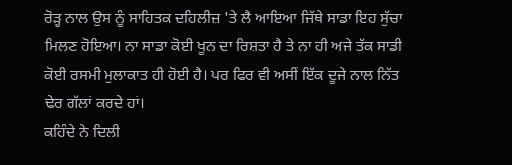ਰੋੜ੍ਹ ਨਾਲ ਉਸ ਨੂੰ ਸਾਹਿਤਕ ਦਹਿਲੀਜ਼ 'ਤੇ ਲੈ ਆਇਆ ਜਿੱਥੇ ਸਾਡਾ ਇਹ ਸੁੱਚਾ ਮਿਲਣ ਹੋਇਆ। ਨਾ ਸਾਡਾ ਕੋਈ ਖੂਨ ਦਾ ਰਿਸ਼ਤਾ ਹੈ ਤੇ ਨਾ ਹੀ ਅਜੇ ਤੱਕ ਸਾਡੀ ਕੋਈ ਰਸਮੀ ਮੁਲਾਕਾਤ ਹੀ ਹੋਈ ਹੈ। ਪਰ ਫਿਰ ਵੀ ਅਸੀਂ ਇੱਕ ਦੂਜੇ ਨਾਲ ਨਿੱਤ ਢੇਰ ਗੱਲਾਂ ਕਰਦੇ ਹਾਂ।
ਕਹਿੰਦੇ ਨੇ ਦਿਲੀ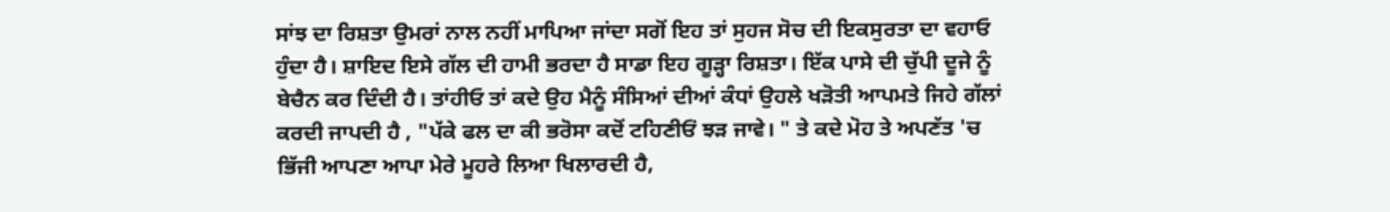ਸਾਂਝ ਦਾ ਰਿਸ਼ਤਾ ਉਮਰਾਂ ਨਾਲ ਨਹੀਂ ਮਾਪਿਆ ਜਾਂਦਾ ਸਗੋਂ ਇਹ ਤਾਂ ਸੁਹਜ ਸੋਚ ਦੀ ਇਕਸੁਰਤਾ ਦਾ ਵਹਾਓ ਹੁੰਦਾ ਹੈ। ਸ਼ਾਇਦ ਇਸੇ ਗੱਲ ਦੀ ਹਾਮੀ ਭਰਦਾ ਹੈ ਸਾਡਾ ਇਹ ਗੂੜ੍ਹਾ ਰਿਸ਼ਤਾ। ਇੱਕ ਪਾਸੇ ਦੀ ਚੁੱਪੀ ਦੂਜੇ ਨੂੰ ਬੇਚੈਨ ਕਰ ਦਿੰਦੀ ਹੈ। ਤਾਂਹੀਓ ਤਾਂ ਕਦੇ ਉਹ ਮੈਨੂੰ ਸੰਸਿਆਂ ਦੀਆਂ ਕੰਧਾਂ ਉਹਲੇ ਖੜੋਤੀ ਆਪਮਤੇ ਜਿਹੇ ਗੱਲਾਂ ਕਰਦੀ ਜਾਪਦੀ ਹੈ , "ਪੱਕੇ ਫਲ ਦਾ ਕੀ ਭਰੋਸਾ ਕਦੋਂ ਟਹਿਣੀਓਂ ਝੜ ਜਾਵੇ। " ਤੇ ਕਦੇ ਮੋਹ ਤੇ ਅਪਣੱਤ 'ਚ ਭਿੱਜੀ ਆਪਣਾ ਆਪਾ ਮੇਰੇ ਮੂਹਰੇ ਲਿਆ ਖਿਲਾਰਦੀ ਹੈ,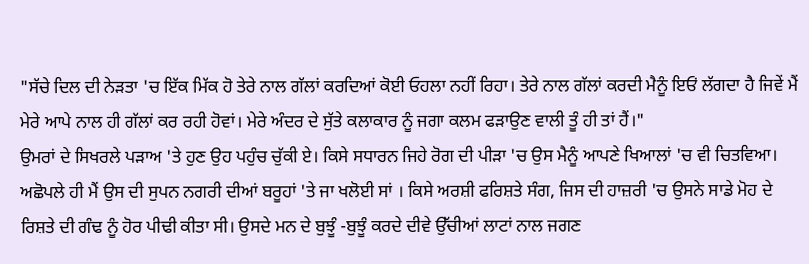"ਸੱਚੇ ਦਿਲ ਦੀ ਨੇੜਤਾ 'ਚ ਇੱਕ ਮਿੱਕ ਹੋ ਤੇਰੇ ਨਾਲ ਗੱਲਾਂ ਕਰਦਿਆਂ ਕੋਈ ਓਹਲਾ ਨਹੀਂ ਰਿਹਾ। ਤੇਰੇ ਨਾਲ ਗੱਲਾਂ ਕਰਦੀ ਮੈਨੂੰ ਇਓਂ ਲੱਗਦਾ ਹੈ ਜਿਵੇਂ ਮੈਂ ਮੇਰੇ ਆਪੇ ਨਾਲ ਹੀ ਗੱਲਾਂ ਕਰ ਰਹੀ ਹੋਵਾਂ। ਮੇਰੇ ਅੰਦਰ ਦੇ ਸੁੱਤੇ ਕਲਾਕਾਰ ਨੂੰ ਜਗਾ ਕਲਮ ਫੜਾਉਣ ਵਾਲੀ ਤੂੰ ਹੀ ਤਾਂ ਹੈਂ।"
ਉਮਰਾਂ ਦੇ ਸਿਖਰਲੇ ਪੜਾਅ 'ਤੇ ਹੁਣ ਉਹ ਪਹੁੰਚ ਚੁੱਕੀ ਏ। ਕਿਸੇ ਸਧਾਰਨ ਜਿਹੇ ਰੋਗ ਦੀ ਪੀੜਾ 'ਚ ਉਸ ਮੈਨੂੰ ਆਪਣੇ ਖਿਆਲਾਂ 'ਚ ਵੀ ਚਿਤਵਿਆ। ਅਛੋਪਲੇ ਹੀ ਮੈਂ ਉਸ ਦੀ ਸੁਪਨ ਨਗਰੀ ਦੀਆਂ ਬਰੂਹਾਂ 'ਤੇ ਜਾ ਖਲੋਈ ਸਾਂ । ਕਿਸੇ ਅਰਸ਼ੀ ਫਰਿਸ਼ਤੇ ਸੰਗ, ਜਿਸ ਦੀ ਹਾਜ਼ਰੀ 'ਚ ਉਸਨੇ ਸਾਡੇ ਮੋਹ ਦੇ ਰਿਸ਼ਤੇ ਦੀ ਗੰਢ ਨੂੰ ਹੋਰ ਪੀਢੀ ਕੀਤਾ ਸੀ। ਉਸਦੇ ਮਨ ਦੇ ਬੁਝੂੰ -ਬੁਝੂੰ ਕਰਦੇ ਦੀਵੇ ਉੱਚੀਆਂ ਲਾਟਾਂ ਨਾਲ ਜਗਣ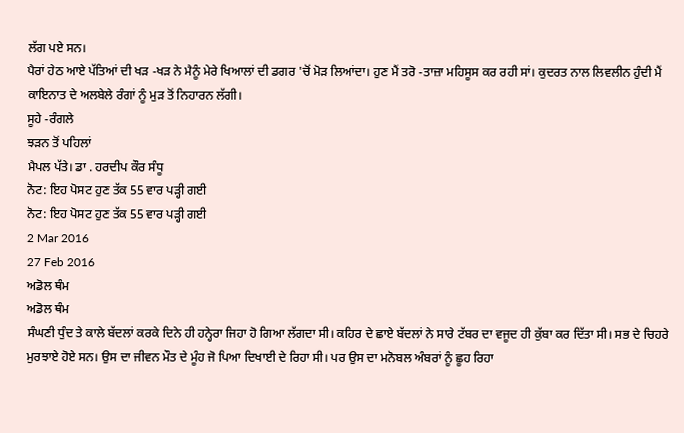ਲੱਗ ਪਏ ਸਨ।
ਪੈਰਾਂ ਹੇਠ ਆਏ ਪੱਤਿਆਂ ਦੀ ਖੜ -ਖੜ ਨੇ ਮੈਨੂੰ ਮੇਰੇ ਖਿਆਲਾਂ ਦੀ ਡਗਰ 'ਚੋਂ ਮੋੜ ਲਿਆਂਦਾ। ਹੁਣ ਮੈਂ ਤਰੋ -ਤਾਜ਼ਾ ਮਹਿਸੂਸ ਕਰ ਰਹੀ ਸਾਂ। ਕੁਦਰਤ ਨਾਲ ਲਿਵਲੀਨ ਹੁੰਦੀ ਮੈਂ ਕਾਇਨਾਤ ਦੇ ਅਲਬੇਲੇ ਰੰਗਾਂ ਨੂੰ ਮੁੜ ਤੋਂ ਨਿਹਾਰਨ ਲੱਗੀ।
ਸੂਹੇ -ਰੰਗਲੇ
ਝੜਨ ਤੋਂ ਪਹਿਲਾਂ
ਮੈਪਲ ਪੱਤੇ। ਡਾ . ਹਰਦੀਪ ਕੌਰ ਸੰਧੂ
ਨੋਟ: ਇਹ ਪੋਸਟ ਹੁਣ ਤੱਕ 55 ਵਾਰ ਪੜ੍ਹੀ ਗਈ
ਨੋਟ: ਇਹ ਪੋਸਟ ਹੁਣ ਤੱਕ 55 ਵਾਰ ਪੜ੍ਹੀ ਗਈ
2 Mar 2016
27 Feb 2016
ਅਡੋਲ ਥੰਮ
ਅਡੋਲ ਥੰਮ
ਸੰਘਣੀ ਧੁੰਦ ਤੇ ਕਾਲੇ ਬੱਦਲਾਂ ਕਰਕੇ ਦਿਨੇ ਹੀ ਹਨ੍ਹੇਰਾ ਜਿਹਾ ਹੋ ਗਿਆ ਲੱਗਦਾ ਸੀ। ਕਹਿਰ ਦੇ ਛਾਏ ਬੱਦਲਾਂ ਨੇ ਸਾਰੇ ਟੱਬਰ ਦਾ ਵਜੂਦ ਹੀ ਕੁੱਬਾ ਕਰ ਦਿੱਤਾ ਸੀ। ਸਭ ਦੇ ਚਿਹਰੇ ਮੁਰਝਾਏ ਹੋਏ ਸਨ। ਉਸ ਦਾ ਜੀਵਨ ਮੌਤ ਦੇ ਮੂੰਹ ਜੋ ਪਿਆ ਦਿਖਾਈ ਦੇ ਰਿਹਾ ਸੀ। ਪਰ ਉਸ ਦਾ ਮਨੋਬਲ ਅੰਬਰਾਂ ਨੂੰ ਛੂਹ ਰਿਹਾ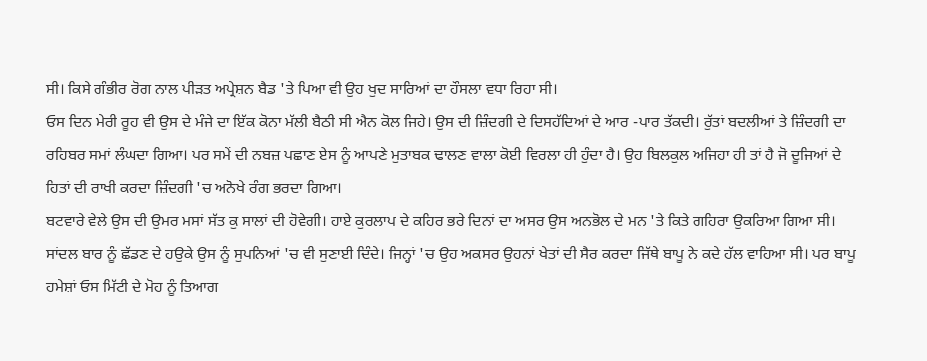ਸੀ। ਕਿਸੇ ਗੰਭੀਰ ਰੋਗ ਨਾਲ ਪੀੜਤ ਅਪ੍ਰੇਸ਼ਨ ਬੈਡ 'ਤੇ ਪਿਆ ਵੀ ਉਹ ਖੁਦ ਸਾਰਿਆਂ ਦਾ ਹੌਸਲਾ ਵਧਾ ਰਿਹਾ ਸੀ।
ਓਸ ਦਿਨ ਮੇਰੀ ਰੂਹ ਵੀ ਉਸ ਦੇ ਮੰਜੇ ਦਾ ਇੱਕ ਕੋਨਾ ਮੱਲੀ ਬੈਠੀ ਸੀ ਐਨ ਕੋਲ ਜਿਹੇ। ਉਸ ਦੀ ਜ਼ਿੰਦਗੀ ਦੇ ਦਿਸਹੱਦਿਆਂ ਦੇ ਆਰ -ਪਾਰ ਤੱਕਦੀ। ਰੁੱਤਾਂ ਬਦਲੀਆਂ ਤੇ ਜ਼ਿੰਦਗੀ ਦਾ ਰਹਿਬਰ ਸਮਾਂ ਲੰਘਦਾ ਗਿਆ। ਪਰ ਸਮੇਂ ਦੀ ਨਬਜ਼ ਪਛਾਣ ਏਸ ਨੂੰ ਆਪਣੇ ਮੁਤਾਬਕ ਢਾਲਣ ਵਾਲਾ ਕੋਈ ਵਿਰਲਾ ਹੀ ਹੁੰਦਾ ਹੈ। ਉਹ ਬਿਲਕੁਲ ਅਜਿਹਾ ਹੀ ਤਾਂ ਹੈ ਜੋ ਦੂਜਿਆਂ ਦੇ ਹਿਤਾਂ ਦੀ ਰਾਖੀ ਕਰਦਾ ਜ਼ਿੰਦਗੀ 'ਚ ਅਨੋਖੇ ਰੰਗ ਭਰਦਾ ਗਿਆ।
ਬਟਵਾਰੇ ਵੇਲੇ ਉਸ ਦੀ ਉਮਰ ਮਸਾਂ ਸੱਤ ਕੁ ਸਾਲਾਂ ਦੀ ਹੋਵੇਗੀ। ਹਾਏ ਕੁਰਲਾਪ ਦੇ ਕਹਿਰ ਭਰੇ ਦਿਨਾਂ ਦਾ ਅਸਰ ਉਸ ਅਨਭੋਲ ਦੇ ਮਨ 'ਤੇ ਕਿਤੇ ਗਹਿਰਾ ਉਕਰਿਆ ਗਿਆ ਸੀ। ਸਾਂਦਲ ਬਾਰ ਨੂੰ ਛੱਡਣ ਦੇ ਹਉਕੇ ਉਸ ਨੂੰ ਸੁਪਨਿਆਂ 'ਚ ਵੀ ਸੁਣਾਈ ਦਿੰਦੇ। ਜਿਨ੍ਹਾਂ 'ਚ ਉਹ ਅਕਸਰ ਉਹਨਾਂ ਖੇਤਾਂ ਦੀ ਸੈਰ ਕਰਦਾ ਜਿੱਥੇ ਬਾਪੂ ਨੇ ਕਦੇ ਹੱਲ ਵਾਹਿਆ ਸੀ। ਪਰ ਬਾਪੂ ਹਮੇਸ਼ਾਂ ਓਸ ਮਿੱਟੀ ਦੇ ਮੋਹ ਨੂੰ ਤਿਆਗ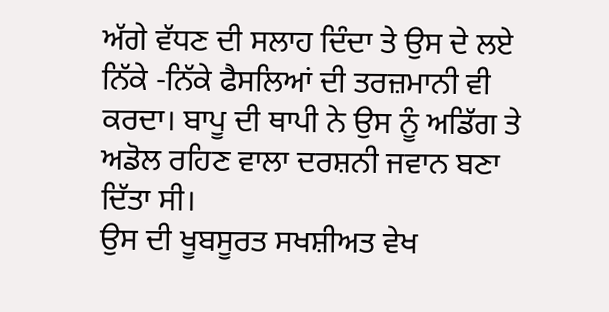ਅੱਗੇ ਵੱਧਣ ਦੀ ਸਲਾਹ ਦਿੰਦਾ ਤੇ ਉਸ ਦੇ ਲਏ ਨਿੱਕੇ -ਨਿੱਕੇ ਫੈਸਲਿਆਂ ਦੀ ਤਰਜ਼ਮਾਨੀ ਵੀ ਕਰਦਾ। ਬਾਪੂ ਦੀ ਥਾਪੀ ਨੇ ਉਸ ਨੂੰ ਅਡਿੱਗ ਤੇ ਅਡੋਲ ਰਹਿਣ ਵਾਲਾ ਦਰਸ਼ਨੀ ਜਵਾਨ ਬਣਾ ਦਿੱਤਾ ਸੀ।
ਉਸ ਦੀ ਖੂਬਸੂਰਤ ਸਖਸ਼ੀਅਤ ਵੇਖ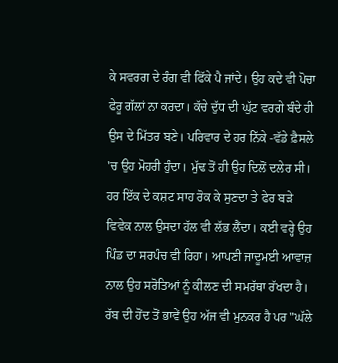ਕੇ ਸਵਰਗ ਦੇ ਰੰਗ ਵੀ ਫਿੱਕੇ ਪੈ ਜਾਂਦੇ। ਉਹ ਕਦੇ ਵੀ ਪੋਚਾ ਫੇਰੂ ਗੱਲਾਂ ਨਾ ਕਰਦਾ। ਕੱਚੇ ਦੁੱਧ ਦੀ ਘੁੱਟ ਵਰਗੇ ਬੰਦੇ ਹੀ ਉਸ ਦੇ ਮਿੱਤਰ ਬਣੇ। ਪਰਿਵਾਰ ਦੇ ਹਰ ਨਿੱਕੇ -ਵੱਡੇ ਫ਼ੈਸਲੇ 'ਚ ਉਹ ਮੋਹਰੀ ਹੁੰਦਾ। ਮੁੱਢ ਤੋਂ ਹੀ ਉਹ ਦਿਲੋਂ ਦਲੇਰ ਸੀ। ਹਰ ਇੱਕ ਦੇ ਕਸ਼ਟ ਸਾਹ ਰੋਕ ਕੇ ਸੁਣਦਾ ਤੇ ਫੇਰ ਬੜੇ ਵਿਵੇਕ ਨਾਲ ਉਸਦਾ ਹੱਲ ਵੀ ਲੱਭ ਲੈਂਦਾ। ਕਈ ਵਰ੍ਹੇ ਉਹ ਪਿੰਡ ਦਾ ਸਰਪੰਚ ਵੀ ਰਿਹਾ। ਆਪਣੀ ਜਾਦੂਮਈ ਆਵਾਜ਼ ਨਾਲ ਉਹ ਸਰੋਤਿਆਂ ਨੂੰ ਕੀਲਣ ਦੀ ਸਮਰੱਥਾ ਰੱਖਦਾ ਹੈ। ਰੱਬ ਦੀ ਹੋਂਦ ਤੋਂ ਭਾਵੇਂ ਉਹ ਅੱਜ ਵੀ ਮੁਨਕਰ ਹੈ ਪਰ "ਘੱਲੇ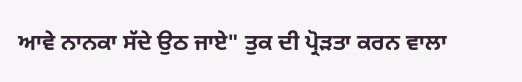ਆਵੇ ਨਾਨਕਾ ਸੱਦੇ ਉਠ ਜਾਏ" ਤੁਕ ਦੀ ਪ੍ਰੋੜਤਾ ਕਰਨ ਵਾਲਾ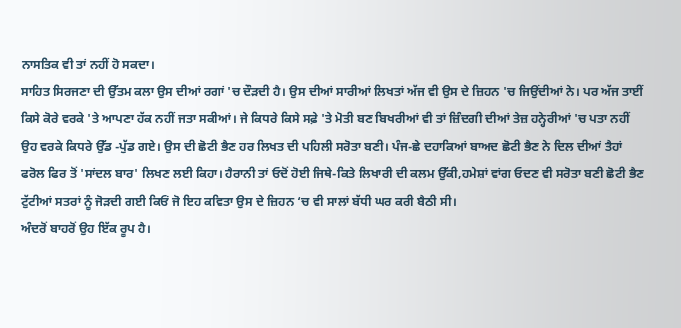ਨਾਸਤਿਕ ਵੀ ਤਾਂ ਨਹੀਂ ਹੋ ਸਕਦਾ।
ਸਾਹਿਤ ਸਿਰਜਣਾ ਦੀ ਉੱਤਮ ਕਲਾ ਉਸ ਦੀਆਂ ਰਗਾਂ 'ਚ ਦੌੜਦੀ ਹੈ। ਉਸ ਦੀਆਂ ਸਾਰੀਆਂ ਲਿਖਤਾਂ ਅੱਜ ਵੀ ਉਸ ਦੇ ਜ਼ਿਹਨ 'ਚ ਜਿਉਂਦੀਆਂ ਨੇ। ਪਰ ਅੱਜ ਤਾਈਂ ਕਿਸੇ ਕੋਰੇ ਵਰਕੇ 'ਤੇ ਆਪਣਾ ਹੱਕ ਨਹੀਂ ਜਤਾ ਸਕੀਆਂ। ਜੇ ਕਿਧਰੇ ਕਿਸੇ ਸਫ਼ੇ 'ਤੇ ਮੋਤੀ ਬਣ ਬਿਖਰੀਆਂ ਵੀ ਤਾਂ ਜ਼ਿੰਦਗੀ ਦੀਆਂ ਤੇਜ਼ ਹਨ੍ਹੇਰੀਆਂ 'ਚ ਪਤਾ ਨਹੀਂ ਉਹ ਵਰਕੇ ਕਿਧਰੇ ਉੱਡ -ਪੁੱਡ ਗਏ। ਉਸ ਦੀ ਛੋਟੀ ਭੈਣ ਹਰ ਲਿਖਤ ਦੀ ਪਹਿਲੀ ਸਰੋਤਾ ਬਣੀ। ਪੰਜ-ਛੇ ਦਹਾਕਿਆਂ ਬਾਅਦ ਛੋਟੀ ਭੈਣ ਨੇ ਦਿਲ ਦੀਆਂ ਤੈਹਾਂ ਫਰੋਲ ਫਿਰ ਤੋਂ 'ਸਾਂਦਲ ਬਾਰ' ਲਿਖਣ ਲਈ ਕਿਹਾ। ਹੈਰਾਨੀ ਤਾਂ ਓਦੋਂ ਹੋਈ ਜਿਥੇ-ਕਿਤੇ ਲਿਖਾਰੀ ਦੀ ਕਲਮ ਉੱਕੀ,ਹਮੇਸ਼ਾਂ ਵਾਂਗ ਓਦਣ ਵੀ ਸਰੋਤਾ ਬਣੀ ਛੋਟੀ ਭੈਣ ਟੁੱਟੀਆਂ ਸਤਰਾਂ ਨੂੰ ਜੋੜਦੀ ਗਈ ਕਿਓਂ ਜੋ ਇਹ ਕਵਿਤਾ ਉਸ ਦੇ ਜ਼ਿਹਨ ‘ਚ ਵੀ ਸਾਲਾਂ ਬੱਧੀ ਘਰ ਕਰੀ ਬੈਠੀ ਸੀ।
ਅੰਦਰੋਂ ਬਾਹਰੋਂ ਉਹ ਇੱਕ ਰੂਪ ਹੈ।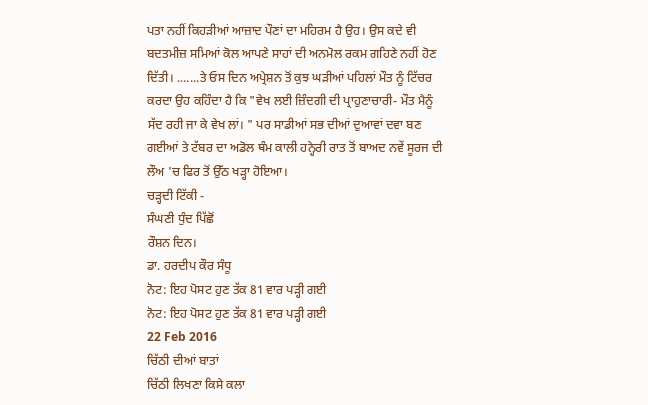ਪਤਾ ਨਹੀਂ ਕਿਹੜੀਆਂ ਆਜ਼ਾਦ ਪੌਣਾਂ ਦਾ ਮਹਿਰਮ ਹੈ ਉਹ। ਉਸ ਕਦੇ ਵੀ ਬਦਤਮੀਜ਼ ਸਮਿਆਂ ਕੋਲ ਆਪਣੇ ਸਾਹਾਂ ਦੀ ਅਨਮੋਲ ਰਕਮ ਗਹਿਣੇ ਨਹੀਂ ਹੋਣ ਦਿੱਤੀ। .......ਤੇ ਓਸ ਦਿਨ ਅਪ੍ਰੇਸ਼ਨ ਤੋਂ ਕੁਝ ਘੜੀਆਂ ਪਹਿਲਾਂ ਮੌਤ ਨੂੰ ਟਿੱਚਰ ਕਰਦਾ ਉਹ ਕਹਿੰਦਾ ਹੈ ਕਿ "ਵੇਖ ਲਈ ਜ਼ਿੰਦਗੀ ਦੀ ਪ੍ਰਾਹੁਣਾਚਾਰੀ- ਮੌਤ ਮੈਨੂੰ ਸੱਦ ਰਹੀ ਜਾ ਕੇ ਵੇਖ ਲਾਂ। " ਪਰ ਸਾਡੀਆਂ ਸਭ ਦੀਆਂ ਦੁਆਵਾਂ ਦਵਾ ਬਣ ਗਈਆਂ ਤੇ ਟੱਬਰ ਦਾ ਅਡੋਲ ਥੰਮ ਕਾਲੀ ਹਨ੍ਹੇਰੀ ਰਾਤ ਤੋਂ ਬਾਅਦ ਨਵੇਂ ਸੂਰਜ ਦੀ ਲੌਅ 'ਚ ਫਿਰ ਤੋਂ ਉੱਠ ਖੜ੍ਹਾ ਹੋਇਆ।
ਚੜ੍ਹਦੀ ਟਿੱਕੀ -
ਸੰਘਣੀ ਧੁੰਦ ਪਿੱਛੋਂ
ਰੌਸ਼ਨ ਦਿਨ।
ਡਾ. ਹਰਦੀਪ ਕੌਰ ਸੰਧੂ
ਨੋਟ: ਇਹ ਪੋਸਟ ਹੁਣ ਤੱਕ 81 ਵਾਰ ਪੜ੍ਹੀ ਗਈ
ਨੋਟ: ਇਹ ਪੋਸਟ ਹੁਣ ਤੱਕ 81 ਵਾਰ ਪੜ੍ਹੀ ਗਈ
22 Feb 2016
ਚਿੱਠੀ ਦੀਆਂ ਬਾਤਾਂ
ਚਿੱਠੀ ਲਿਖਣਾ ਕਿਸੇ ਕਲਾ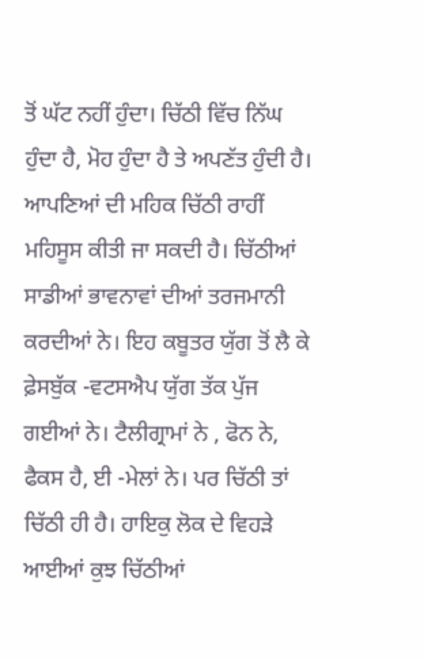ਤੋਂ ਘੱਟ ਨਹੀਂ ਹੁੰਦਾ। ਚਿੱਠੀ ਵਿੱਚ ਨਿੱਘ ਹੁੰਦਾ ਹੈ, ਮੋਹ ਹੁੰਦਾ ਹੈ ਤੇ ਅਪਣੱਤ ਹੁੰਦੀ ਹੈ। ਆਪਣਿਆਂ ਦੀ ਮਹਿਕ ਚਿੱਠੀ ਰਾਹੀਂ ਮਹਿਸੂਸ ਕੀਤੀ ਜਾ ਸਕਦੀ ਹੈ। ਚਿੱਠੀਆਂ ਸਾਡੀਆਂ ਭਾਵਨਾਵਾਂ ਦੀਆਂ ਤਰਜਮਾਨੀ ਕਰਦੀਆਂ ਨੇ। ਇਹ ਕਬੂਤਰ ਯੁੱਗ ਤੋਂ ਲੈ ਕੇ ਫ਼ੇਸਬੁੱਕ -ਵਟਸਐਪ ਯੁੱਗ ਤੱਕ ਪੁੱਜ ਗਈਆਂ ਨੇ। ਟੈਲੀਗ੍ਰਾਮਾਂ ਨੇ , ਫੋਨ ਨੇ, ਫੈਕਸ ਹੈ, ਈ -ਮੇਲਾਂ ਨੇ। ਪਰ ਚਿੱਠੀ ਤਾਂ ਚਿੱਠੀ ਹੀ ਹੈ। ਹਾਇਕੁ ਲੋਕ ਦੇ ਵਿਹੜੇ ਆਈਆਂ ਕੁਝ ਚਿੱਠੀਆਂ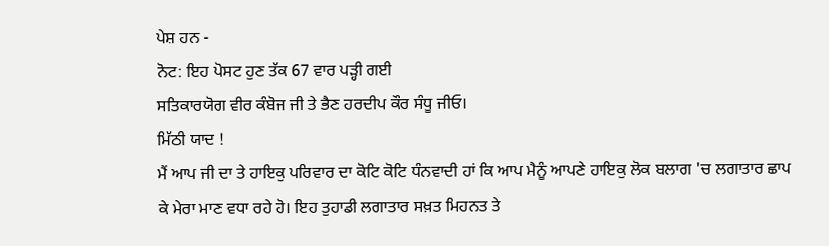ਪੇਸ਼ ਹਨ -
ਨੋਟ: ਇਹ ਪੋਸਟ ਹੁਣ ਤੱਕ 67 ਵਾਰ ਪੜ੍ਹੀ ਗਈ
ਸਤਿਕਾਰਯੋਗ ਵੀਰ ਕੰਬੋਜ ਜੀ ਤੇ ਭੈਣ ਹਰਦੀਪ ਕੌਰ ਸੰਧੂ ਜੀਓ।
ਮਿੱਠੀ ਯਾਦ !
ਮੈਂ ਆਪ ਜੀ ਦਾ ਤੇ ਹਾਇਕੁ ਪਰਿਵਾਰ ਦਾ ਕੋਟਿ ਕੋਟਿ ਧੰਨਵਾਦੀ ਹਾਂ ਕਿ ਆਪ ਮੈਨੂੰ ਆਪਣੇ ਹਾਇਕੁ ਲੋਕ ਬਲਾਗ 'ਚ ਲਗਾਤਾਰ ਛਾਪ ਕੇ ਮੇਰਾ ਮਾਣ ਵਧਾ ਰਹੇ ਹੋ। ਇਹ ਤੁਹਾਡੀ ਲਗਾਤਾਰ ਸਖ਼ਤ ਮਿਹਨਤ ਤੇ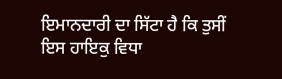ਇਮਾਨਦਾਰੀ ਦਾ ਸਿੱਟਾ ਹੈ ਕਿ ਤੁਸੀਂ ਇਸ ਹਾਇਕੁ ਵਿਧਾ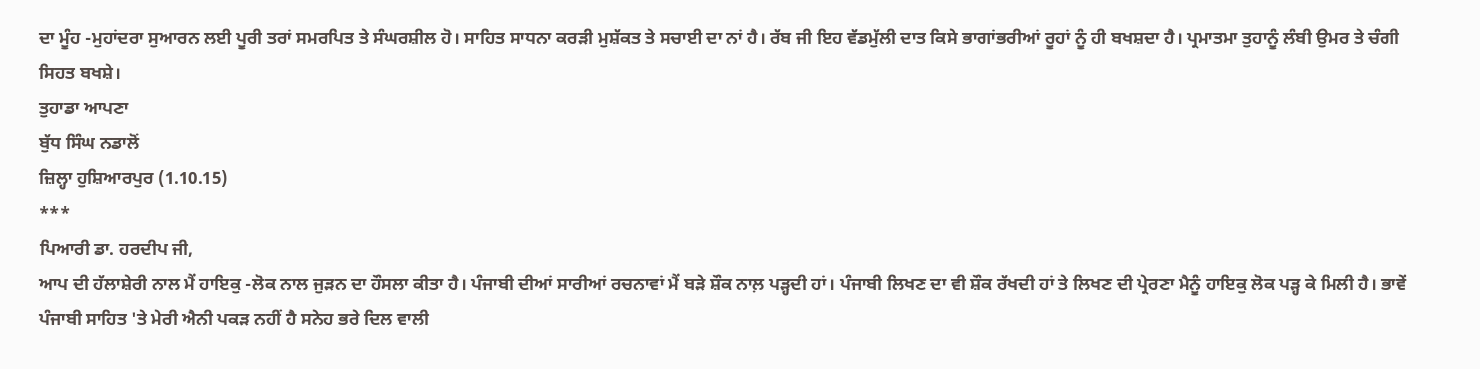ਦਾ ਮੂੰਹ -ਮੁਹਾਂਦਰਾ ਸੁਆਰਨ ਲਈ ਪੂਰੀ ਤਰਾਂ ਸਮਰਪਿਤ ਤੇ ਸੰਘਰਸ਼ੀਲ ਹੋ। ਸਾਹਿਤ ਸਾਧਨਾ ਕਰੜੀ ਮੁਸ਼ੱਕਤ ਤੇ ਸਚਾਈ ਦਾ ਨਾਂ ਹੈ। ਰੱਬ ਜੀ ਇਹ ਵੱਡਮੁੱਲੀ ਦਾਤ ਕਿਸੇ ਭਾਗਾਂਭਰੀਆਂ ਰੂਹਾਂ ਨੂੰ ਹੀ ਬਖਸ਼ਦਾ ਹੈ। ਪ੍ਰਮਾਤਮਾ ਤੁਹਾਨੂੰ ਲੰਬੀ ਉਮਰ ਤੇ ਚੰਗੀ ਸਿਹਤ ਬਖਸ਼ੇ।
ਤੁਹਾਡਾ ਆਪਣਾ
ਬੁੱਧ ਸਿੰਘ ਨਡਾਲੋਂ
ਜ਼ਿਲ੍ਹਾ ਹੁਸ਼ਿਆਰਪੁਰ (1.10.15)
***
ਪਿਆਰੀ ਡਾ. ਹਰਦੀਪ ਜੀ,
ਆਪ ਦੀ ਹੱਲਾਸ਼ੇਰੀ ਨਾਲ ਮੈਂ ਹਾਇਕੁ -ਲੋਕ ਨਾਲ ਜੁੜਨ ਦਾ ਹੌਸਲਾ ਕੀਤਾ ਹੈ। ਪੰਜਾਬੀ ਦੀਆਂ ਸਾਰੀਆਂ ਰਚਨਾਵਾਂ ਮੈਂ ਬੜੇ ਸ਼ੌਕ ਨਾਲ਼ ਪੜ੍ਹਦੀ ਹਾਂ। ਪੰਜਾਬੀ ਲਿਖਣ ਦਾ ਵੀ ਸ਼ੌਕ ਰੱਖਦੀ ਹਾਂ ਤੇ ਲਿਖਣ ਦੀ ਪ੍ਰੇਰਣਾ ਮੈਨੂੰ ਹਾਇਕੁ ਲੋਕ ਪੜ੍ਹ ਕੇ ਮਿਲੀ ਹੈ। ਭਾਵੇਂ ਪੰਜਾਬੀ ਸਾਹਿਤ 'ਤੇ ਮੇਰੀ ਐਨੀ ਪਕੜ ਨਹੀਂ ਹੈ ਸਨੇਹ ਭਰੇ ਦਿਲ ਵਾਲੀ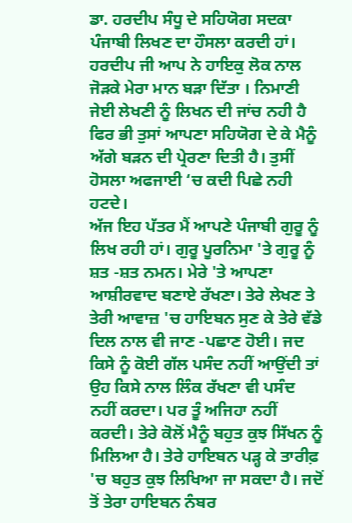ਡਾ. ਹਰਦੀਪ ਸੰਧੂ ਦੇ ਸਹਿਯੋਗ ਸਦਕਾ ਪੰਜਾਬੀ ਲਿਖਣ ਦਾ ਹੌਸਲਾ ਕਰਦੀ ਹਾਂ।
ਹਰਦੀਪ ਜੀ ਆਪ ਨੇ ਹਾਇਕੁ ਲੋਕ ਨਾਲ ਜੋੜਕੇ ਮੇਰਾ ਮਾਨ ਬੜਾ ਦਿੱਤਾ । ਨਿਮਾਣੀ ਜੇਈ ਲੇਖਣੀ ਨੂੰ ਲਿਖਨ ਦੀ ਜਾਂਚ ਨਹੀ ਹੈ ਫਿਰ ਭੀ ਤੁਸਾਂ ਆਪਣਾ ਸਹਿਯੋਗ ਦੇ ਕੇ ਮੈਨੂੰ ਅੱਗੇ ਬੜਨ ਦੀ ਪ੍ਰੇਰਣਾ ਦਿਤੀ ਹੈ। ਤੁਸੀਂ ਹੋਸਲਾ ਅਫਜਾਈ ‘ਚ ਕਦੀ ਪਿਛੇ ਨਹੀ ਹਟਦੇ।
ਅੱਜ ਇਹ ਪੱਤਰ ਮੈਂ ਆਪਣੇ ਪੰਜਾਬੀ ਗੁਰੂ ਨੂੰ ਲਿਖ ਰਹੀ ਹਾਂ। ਗੁਰੂ ਪੂਰਨਿਮਾ 'ਤੇ ਗੁਰੂ ਨੂੰ ਸ਼ਤ -ਸ਼ਤ ਨਮਨ। ਮੇਰੇ 'ਤੇ ਆਪਣਾ ਆਸ਼ੀਰਵਾਦ ਬਣਾਏ ਰੱਖਣਾ। ਤੇਰੇ ਲੇਖਣ ਤੇ ਤੇਰੀ ਆਵਾਜ਼ 'ਚ ਹਾਇਬਨ ਸੁਣ ਕੇ ਤੇਰੇ ਵੱਡੇ ਦਿਲ ਨਾਲ ਵੀ ਜਾਣ -ਪਛਾਣ ਹੋਈ। ਜਦ ਕਿਸੇ ਨੂੰ ਕੋਈ ਗੱਲ ਪਸੰਦ ਨਹੀਂ ਆਉਂਦੀ ਤਾਂ ਉਹ ਕਿਸੇ ਨਾਲ ਲਿੰਕ ਰੱਖਣਾ ਵੀ ਪਸੰਦ ਨਹੀਂ ਕਰਦਾ। ਪਰ ਤੂੰ ਅਜਿਹਾ ਨਹੀਂ ਕਰਦੀ। ਤੇਰੇ ਕੋਲੋਂ ਮੈਨੂੰ ਬਹੁਤ ਕੁਝ ਸਿੱਖਨ ਨੂੰ ਮਿਲਿਆ ਹੈ। ਤੇਰੇ ਹਾਇਬਨ ਪੜ੍ਹ ਕੇ ਤਾਰੀਫ਼ 'ਚ ਬਹੁਤ ਕੁਝ ਲਿਖਿਆ ਜਾ ਸਕਦਾ ਹੈ। ਜਦੋਂ ਤੋਂ ਤੇਰਾ ਹਾਇਬਨ ਨੰਬਰ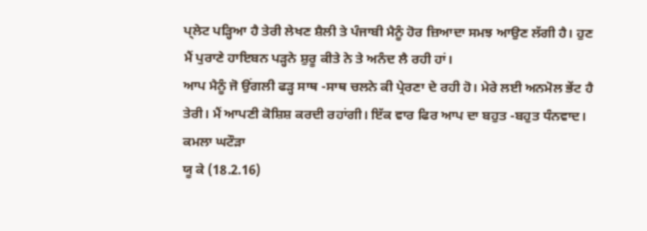ਪ੍ਲੇਟ ਪੜ੍ਹਿਆ ਹੈ ਤੇਰੀ ਲੇਖਣ ਸ਼ੈਲੀ ਤੇ ਪੰਜਾਬੀ ਮੈਨੂੰ ਹੋਰ ਜ਼ਿਆਦਾ ਸਮਝ ਆਉਣ ਲੱਗੀ ਹੈ। ਹੁਣ ਮੈਂ ਪੁਰਾਣੇ ਹਾਇਬਨ ਪੜ੍ਹਨੇ ਸ਼ੁਰੂ ਕੀਤੇ ਨੇ ਤੇ ਅਨੰਦ ਲੈ ਰਹੀ ਹਾਂ।
ਆਪ ਮੈਨੂੰ ਜੋ ਉਂਗਲੀ ਫੜ੍ਹ ਸਾਥ -ਸਾਥ ਚਲਨੇ ਕੀ ਪ੍ਰੇਰਣਾ ਦੇ ਰਹੀ ਹੋ। ਮੇਰੇ ਲਈ ਅਨਮੋਲ ਭੇਂਟ ਹੈ ਤੇਰੀ। ਮੈਂ ਆਪਣੀ ਕੋਸ਼ਿਸ਼ ਕਰਦੀ ਰਹਾਂਗੀ। ਇੱਕ ਵਾਰ ਫਿਰ ਆਪ ਦਾ ਬਹੁਤ -ਬਹੁਤ ਧੰਨਵਾਦ।
ਕਮਲਾ ਘਟੌੜਾ
ਯੂ ਕੇ (18.2.16)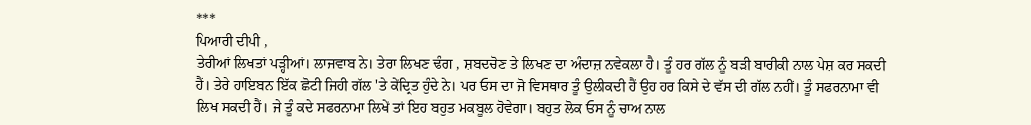***
ਪਿਆਰੀ ਦੀਪੀ ,
ਤੇਰੀਆਂ ਲਿਖਤਾਂ ਪੜ੍ਹੀਆਂ। ਲਾਜਵਾਬ ਨੇ। ਤੇਰਾ ਲਿਖਣ ਢੰਗ , ਸ਼ਬਦਚੋਣ ਤੇ ਲਿਖਣ ਦਾ ਅੰਦਾਜ਼ ਨਵੇਕਲਾ ਹੈ। ਤੂੰ ਹਰ ਗੱਲ ਨੂੰ ਬੜੀ ਬਾਰੀਕੀ ਨਾਲ ਪੇਸ਼ ਕਰ ਸਕਦੀ ਹੈਂ। ਤੇਰੇ ਹਾਇਬਨ ਇੱਕ ਛੋਟੀ ਜਿਹੀ ਗੱਲ 'ਤੇ ਕੇਂਦ੍ਰਿਤ ਹੁੰਦੇ ਨੇ। ਪਰ ਓਸ ਦਾ ਜੋ ਵਿਸਥਾਰ ਤੂੰ ਉਲੀਕਦੀ ਹੈਂ ਉਹ ਹਰ ਕਿਸੇ ਦੇ ਵੱਸ ਦੀ ਗੱਲ ਨਹੀਂ। ਤੂੰ ਸਫਰਨਾਮਾ ਵੀ ਲਿਖ ਸਕਦੀ ਹੈਂ। ਜੇ ਤੂੰ ਕਦੇ ਸਫਰਨਾਮਾ ਲਿਖੇਂ ਤਾਂ ਇਹ ਬਹੁਤ ਮਕਬੂਲ ਹੋਵੇਗਾ। ਬਹੁਤ ਲੋਕ ਓਸ ਨੂੰ ਚਾਅ ਨਾਲ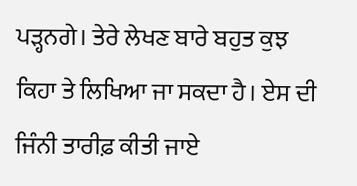ਪੜ੍ਹਨਗੇ। ਤੇਰੇ ਲੇਖਣ ਬਾਰੇ ਬਹੁਤ ਕੁਝ ਕਿਹਾ ਤੇ ਲਿਖਿਆ ਜਾ ਸਕਦਾ ਹੈ। ਏਸ ਦੀ ਜਿੰਨੀ ਤਾਰੀਫ਼ ਕੀਤੀ ਜਾਏ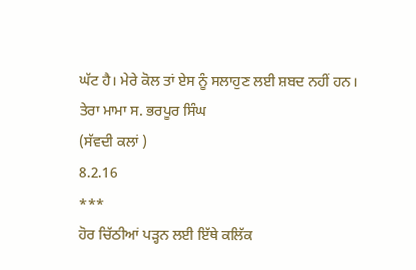ਘੱਟ ਹੈ। ਮੇਰੇ ਕੋਲ ਤਾਂ ਏਸ ਨੂੰ ਸਲਾਹੁਣ ਲਈ ਸ਼ਬਦ ਨਹੀਂ ਹਨ।
ਤੇਰਾ ਮਾਮਾ ਸ. ਭਰਪੂਰ ਸਿੰਘ
(ਸੱਵਦੀ ਕਲਾਂ )
8.2.16
***
ਹੋਰ ਚਿੱਠੀਆਂ ਪੜ੍ਹਨ ਲਈ ਇੱਥੇ ਕਲਿੱਕ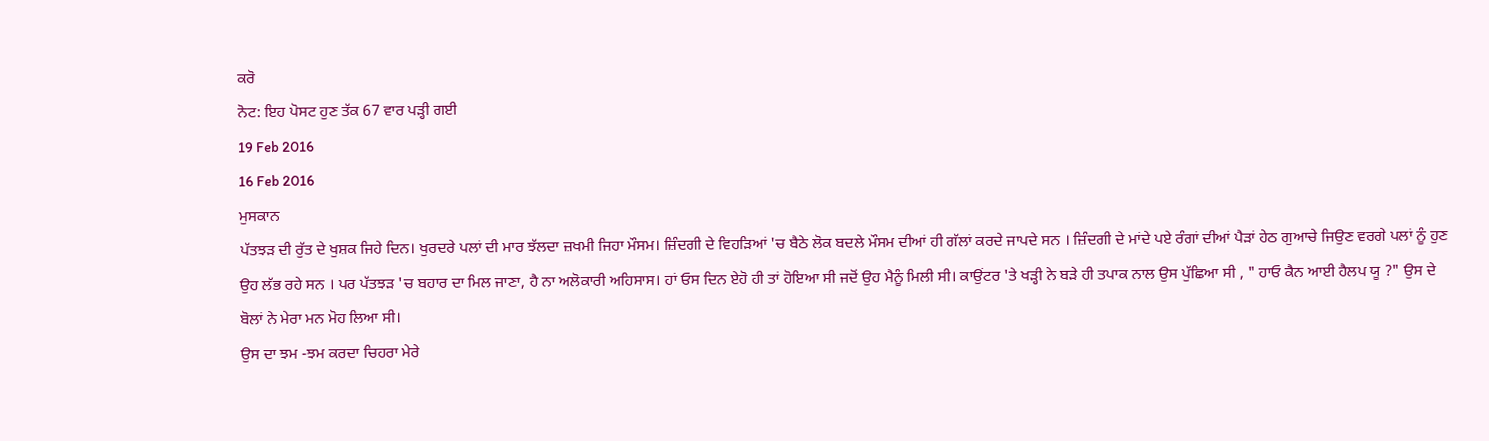ਕਰੋ
ਨੋਟ: ਇਹ ਪੋਸਟ ਹੁਣ ਤੱਕ 67 ਵਾਰ ਪੜ੍ਹੀ ਗਈ
19 Feb 2016
16 Feb 2016
ਮੁਸਕਾਨ
ਪੱਤਝੜ ਦੀ ਰੁੱਤ ਦੇ ਖੁਸ਼ਕ ਜਿਹੇ ਦਿਨ। ਖੁਰਦਰੇ ਪਲਾਂ ਦੀ ਮਾਰ ਝੱਲਦਾ ਜ਼ਖਮੀ ਜਿਹਾ ਮੌਸਮ। ਜ਼ਿੰਦਗੀ ਦੇ ਵਿਹੜਿਆਂ 'ਚ ਬੈਠੇ ਲੋਕ ਬਦਲੇ ਮੌਸਮ ਦੀਆਂ ਹੀ ਗੱਲਾਂ ਕਰਦੇ ਜਾਪਦੇ ਸਨ । ਜ਼ਿੰਦਗੀ ਦੇ ਮਾਂਦੇ ਪਏ ਰੰਗਾਂ ਦੀਆਂ ਪੈੜਾਂ ਹੇਠ ਗੁਆਚੇ ਜਿਉਣ ਵਰਗੇ ਪਲਾਂ ਨੂੰ ਹੁਣ ਉਹ ਲੱਭ ਰਹੇ ਸਨ । ਪਰ ਪੱਤਝੜ 'ਚ ਬਹਾਰ ਦਾ ਮਿਲ ਜਾਣਾ, ਹੈ ਨਾ ਅਲੋਕਾਰੀ ਅਹਿਸਾਸ। ਹਾਂ ਓਸ ਦਿਨ ਏਹੋ ਹੀ ਤਾਂ ਹੋਇਆ ਸੀ ਜਦੋਂ ਉਹ ਮੈਨੂੰ ਮਿਲੀ ਸੀ। ਕਾਉਂਟਰ 'ਤੇ ਖੜ੍ਹੀ ਨੇ ਬੜੇ ਹੀ ਤਪਾਕ ਨਾਲ ਉਸ ਪੁੱਛਿਆ ਸੀ , " ਹਾਓ ਕੈਨ ਆਈ ਹੈਲਪ ਯੂ ?" ਉਸ ਦੇ ਬੋਲਾਂ ਨੇ ਮੇਰਾ ਮਨ ਮੋਹ ਲਿਆ ਸੀ।
ਉਸ ਦਾ ਝਮ -ਝਮ ਕਰਦਾ ਚਿਹਰਾ ਮੇਰੇ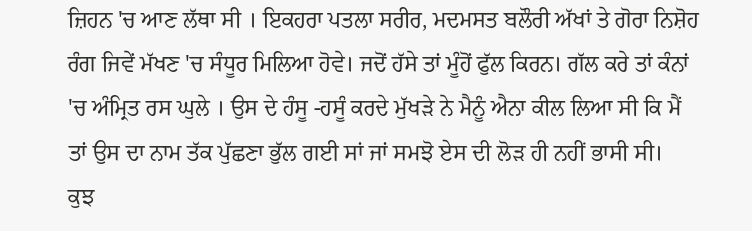ਜ਼ਿਹਨ 'ਚ ਆਣ ਲੱਥਾ ਸੀ । ਇਕਹਰਾ ਪਤਲਾ ਸਰੀਰ, ਮਦਮਸਤ ਬਲੌਰੀ ਅੱਖਾਂ ਤੇ ਗੋਰਾ ਨਿਸ਼ੋਹ ਰੰਗ ਜਿਵੇਂ ਮੱਖਣ 'ਚ ਸੰਧੂਰ ਮਿਲਿਆ ਹੋਵੇ। ਜਦੋਂ ਹੱਸੇ ਤਾਂ ਮੂੰਹੋਂ ਫੁੱਲ ਕਿਰਨ। ਗੱਲ ਕਰੇ ਤਾਂ ਕੰਨਾਂ 'ਚ ਅੰਮ੍ਰਿਤ ਰਸ ਘੁਲੇ । ਉਸ ਦੇ ਹੰਸੂ -ਹਸੂੰ ਕਰਦੇ ਮੁੱਖੜੇ ਨੇ ਮੈਨੂੰ ਐਨਾ ਕੀਲ ਲਿਆ ਸੀ ਕਿ ਮੈਂ ਤਾਂ ਉਸ ਦਾ ਨਾਮ ਤੱਕ ਪੁੱਛਣਾ ਭੁੱਲ ਗਈ ਸਾਂ ਜਾਂ ਸਮਝੋ ਏਸ ਦੀ ਲੋੜ ਹੀ ਨਹੀਂ ਭਾਸੀ ਸੀ।
ਕੁਝ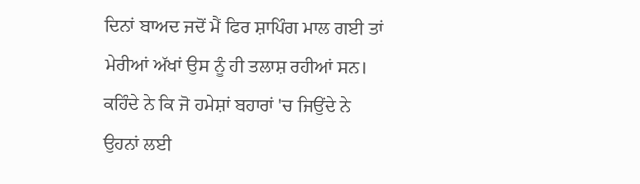ਦਿਨਾਂ ਬਾਅਦ ਜਦੋਂ ਮੈਂ ਫਿਰ ਸ਼ਾਪਿੰਗ ਮਾਲ ਗਈ ਤਾਂ ਮੇਰੀਆਂ ਅੱਖਾਂ ਉਸ ਨੂੰ ਹੀ ਤਲਾਸ਼ ਰਹੀਆਂ ਸਨ। ਕਹਿੰਦੇ ਨੇ ਕਿ ਜੋ ਹਮੇਸ਼ਾਂ ਬਹਾਰਾਂ 'ਚ ਜਿਉਂਦੇ ਨੇ ਉਹਨਾਂ ਲਈ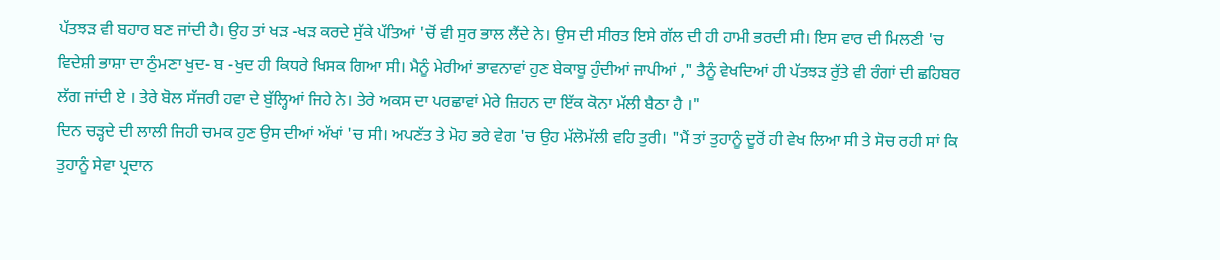ਪੱਤਝੜ ਵੀ ਬਹਾਰ ਬਣ ਜਾਂਦੀ ਹੈ। ਉਹ ਤਾਂ ਖੜ -ਖੜ ਕਰਦੇ ਸੁੱਕੇ ਪੱਤਿਆਂ 'ਚੋਂ ਵੀ ਸੁਰ ਭਾਲ ਲੈਂਦੇ ਨੇ। ਉਸ ਦੀ ਸੀਰਤ ਇਸੇ ਗੱਲ ਦੀ ਹੀ ਹਾਮੀ ਭਰਦੀ ਸੀ। ਇਸ ਵਾਰ ਦੀ ਮਿਲਣੀ 'ਚ ਵਿਦੇਸ਼ੀ ਭਾਸ਼ਾ ਦਾ ਠੁੰਮਣਾ ਖੁਦ- ਬ -ਖੁਦ ਹੀ ਕਿਧਰੇ ਖਿਸਕ ਗਿਆ ਸੀ। ਮੈਨੂੰ ਮੇਰੀਆਂ ਭਾਵਨਾਵਾਂ ਹੁਣ ਬੇਕਾਬੂ ਹੁੰਦੀਆਂ ਜਾਪੀਆਂ ," ਤੈਨੂੰ ਵੇਖਦਿਆਂ ਹੀ ਪੱਤਝੜ ਰੁੱਤੇ ਵੀ ਰੰਗਾਂ ਦੀ ਛਹਿਬਰ ਲੱਗ ਜਾਂਦੀ ਏ । ਤੇਰੇ ਬੋਲ ਸੱਜਰੀ ਹਵਾ ਦੇ ਬੁੱਲ੍ਹਿਆਂ ਜਿਹੇ ਨੇ। ਤੇਰੇ ਅਕਸ ਦਾ ਪਰਛਾਵਾਂ ਮੇਰੇ ਜ਼ਿਹਨ ਦਾ ਇੱਕ ਕੋਨਾ ਮੱਲੀ ਬੈਠਾ ਹੈ ।"
ਦਿਨ ਚੜ੍ਹਦੇ ਦੀ ਲਾਲੀ ਜਿਹੀ ਚਮਕ ਹੁਣ ਉਸ ਦੀਆਂ ਅੱਖਾਂ 'ਚ ਸੀ। ਅਪਣੱਤ ਤੇ ਮੋਹ ਭਰੇ ਵੇਗ 'ਚ ਉਹ ਮੱਲੋਮੱਲੀ ਵਹਿ ਤੁਰੀ। "ਮੈਂ ਤਾਂ ਤੁਹਾਨੂੰ ਦੂਰੋਂ ਹੀ ਵੇਖ ਲਿਆ ਸੀ ਤੇ ਸੋਚ ਰਹੀ ਸਾਂ ਕਿ ਤੁਹਾਨੂੰ ਸੇਵਾ ਪ੍ਰਦਾਨ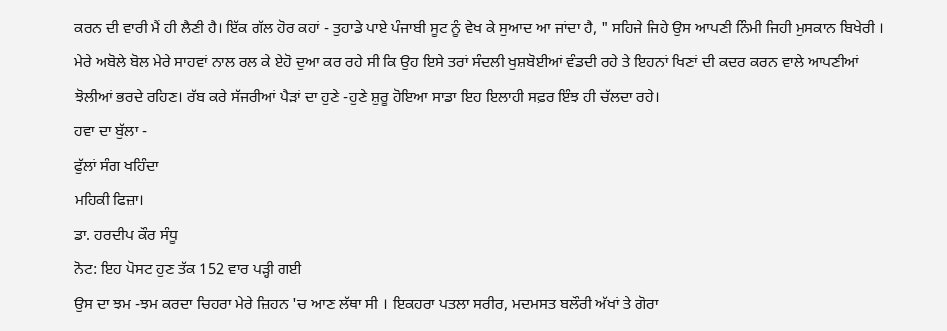ਕਰਨ ਦੀ ਵਾਰੀ ਮੈਂ ਹੀ ਲੈਣੀ ਹੈ। ਇੱਕ ਗੱਲ ਹੋਰ ਕਹਾਂ - ਤੁਹਾਡੇ ਪਾਏ ਪੰਜਾਬੀ ਸੂਟ ਨੂੰ ਵੇਖ ਕੇ ਸੁਆਦ ਆ ਜਾਂਦਾ ਹੈ, " ਸਹਿਜੇ ਜਿਹੇ ਉਸ ਆਪਣੀ ਨਿੰਮੀ ਜਿਹੀ ਮੁਸਕਾਨ ਬਿਖੇਰੀ । ਮੇਰੇ ਅਬੋਲੇ ਬੋਲ ਮੇਰੇ ਸਾਹਵਾਂ ਨਾਲ ਰਲ ਕੇ ਏਹੋ ਦੁਆ ਕਰ ਰਹੇ ਸੀ ਕਿ ਉਹ ਇਸੇ ਤਰਾਂ ਸੰਦਲੀ ਖੁਸ਼ਬੋਈਆਂ ਵੰਡਦੀ ਰਹੇ ਤੇ ਇਹਨਾਂ ਖਿਣਾਂ ਦੀ ਕਦਰ ਕਰਨ ਵਾਲੇ ਆਪਣੀਆਂ ਝੋਲੀਆਂ ਭਰਦੇ ਰਹਿਣ। ਰੱਬ ਕਰੇ ਸੱਜਰੀਆਂ ਪੈੜਾਂ ਦਾ ਹੁਣੇ -ਹੁਣੇ ਸ਼ੁਰੂ ਹੋਇਆ ਸਾਡਾ ਇਹ ਇਲਾਹੀ ਸਫ਼ਰ ਇੰਝ ਹੀ ਚੱਲਦਾ ਰਹੇ।
ਹਵਾ ਦਾ ਬੁੱਲਾ -
ਫੁੱਲਾਂ ਸੰਗ ਖਹਿੰਦਾ
ਮਹਿਕੀ ਫਿਜ਼ਾ।
ਡਾ. ਹਰਦੀਪ ਕੌਰ ਸੰਧੂ
ਨੋਟ: ਇਹ ਪੋਸਟ ਹੁਣ ਤੱਕ 152 ਵਾਰ ਪੜ੍ਹੀ ਗਈ
ਉਸ ਦਾ ਝਮ -ਝਮ ਕਰਦਾ ਚਿਹਰਾ ਮੇਰੇ ਜ਼ਿਹਨ 'ਚ ਆਣ ਲੱਥਾ ਸੀ । ਇਕਹਰਾ ਪਤਲਾ ਸਰੀਰ, ਮਦਮਸਤ ਬਲੌਰੀ ਅੱਖਾਂ ਤੇ ਗੋਰਾ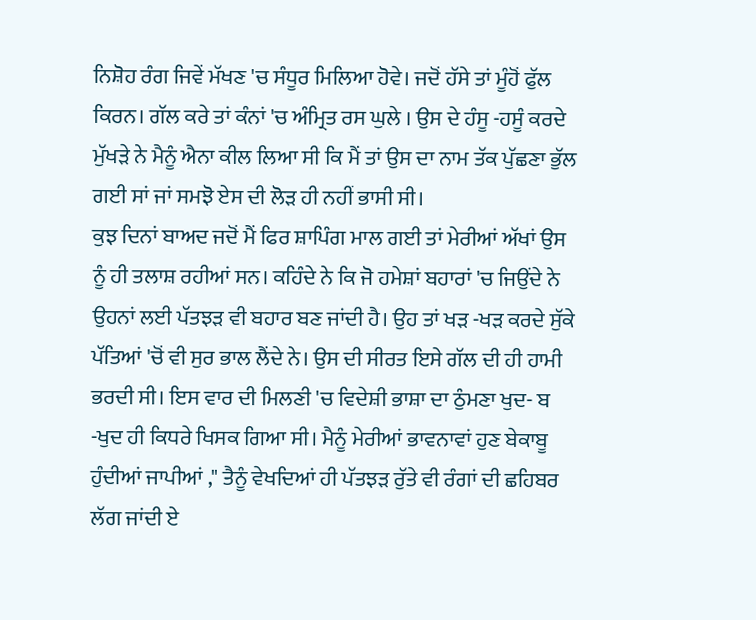ਨਿਸ਼ੋਹ ਰੰਗ ਜਿਵੇਂ ਮੱਖਣ 'ਚ ਸੰਧੂਰ ਮਿਲਿਆ ਹੋਵੇ। ਜਦੋਂ ਹੱਸੇ ਤਾਂ ਮੂੰਹੋਂ ਫੁੱਲ ਕਿਰਨ। ਗੱਲ ਕਰੇ ਤਾਂ ਕੰਨਾਂ 'ਚ ਅੰਮ੍ਰਿਤ ਰਸ ਘੁਲੇ । ਉਸ ਦੇ ਹੰਸੂ -ਹਸੂੰ ਕਰਦੇ ਮੁੱਖੜੇ ਨੇ ਮੈਨੂੰ ਐਨਾ ਕੀਲ ਲਿਆ ਸੀ ਕਿ ਮੈਂ ਤਾਂ ਉਸ ਦਾ ਨਾਮ ਤੱਕ ਪੁੱਛਣਾ ਭੁੱਲ ਗਈ ਸਾਂ ਜਾਂ ਸਮਝੋ ਏਸ ਦੀ ਲੋੜ ਹੀ ਨਹੀਂ ਭਾਸੀ ਸੀ।
ਕੁਝ ਦਿਨਾਂ ਬਾਅਦ ਜਦੋਂ ਮੈਂ ਫਿਰ ਸ਼ਾਪਿੰਗ ਮਾਲ ਗਈ ਤਾਂ ਮੇਰੀਆਂ ਅੱਖਾਂ ਉਸ ਨੂੰ ਹੀ ਤਲਾਸ਼ ਰਹੀਆਂ ਸਨ। ਕਹਿੰਦੇ ਨੇ ਕਿ ਜੋ ਹਮੇਸ਼ਾਂ ਬਹਾਰਾਂ 'ਚ ਜਿਉਂਦੇ ਨੇ ਉਹਨਾਂ ਲਈ ਪੱਤਝੜ ਵੀ ਬਹਾਰ ਬਣ ਜਾਂਦੀ ਹੈ। ਉਹ ਤਾਂ ਖੜ -ਖੜ ਕਰਦੇ ਸੁੱਕੇ ਪੱਤਿਆਂ 'ਚੋਂ ਵੀ ਸੁਰ ਭਾਲ ਲੈਂਦੇ ਨੇ। ਉਸ ਦੀ ਸੀਰਤ ਇਸੇ ਗੱਲ ਦੀ ਹੀ ਹਾਮੀ ਭਰਦੀ ਸੀ। ਇਸ ਵਾਰ ਦੀ ਮਿਲਣੀ 'ਚ ਵਿਦੇਸ਼ੀ ਭਾਸ਼ਾ ਦਾ ਠੁੰਮਣਾ ਖੁਦ- ਬ -ਖੁਦ ਹੀ ਕਿਧਰੇ ਖਿਸਕ ਗਿਆ ਸੀ। ਮੈਨੂੰ ਮੇਰੀਆਂ ਭਾਵਨਾਵਾਂ ਹੁਣ ਬੇਕਾਬੂ ਹੁੰਦੀਆਂ ਜਾਪੀਆਂ ," ਤੈਨੂੰ ਵੇਖਦਿਆਂ ਹੀ ਪੱਤਝੜ ਰੁੱਤੇ ਵੀ ਰੰਗਾਂ ਦੀ ਛਹਿਬਰ ਲੱਗ ਜਾਂਦੀ ਏ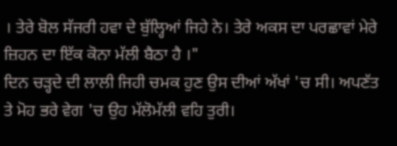। ਤੇਰੇ ਬੋਲ ਸੱਜਰੀ ਹਵਾ ਦੇ ਬੁੱਲ੍ਹਿਆਂ ਜਿਹੇ ਨੇ। ਤੇਰੇ ਅਕਸ ਦਾ ਪਰਛਾਵਾਂ ਮੇਰੇ ਜ਼ਿਹਨ ਦਾ ਇੱਕ ਕੋਨਾ ਮੱਲੀ ਬੈਠਾ ਹੈ ।"
ਦਿਨ ਚੜ੍ਹਦੇ ਦੀ ਲਾਲੀ ਜਿਹੀ ਚਮਕ ਹੁਣ ਉਸ ਦੀਆਂ ਅੱਖਾਂ 'ਚ ਸੀ। ਅਪਣੱਤ ਤੇ ਮੋਹ ਭਰੇ ਵੇਗ 'ਚ ਉਹ ਮੱਲੋਮੱਲੀ ਵਹਿ ਤੁਰੀ।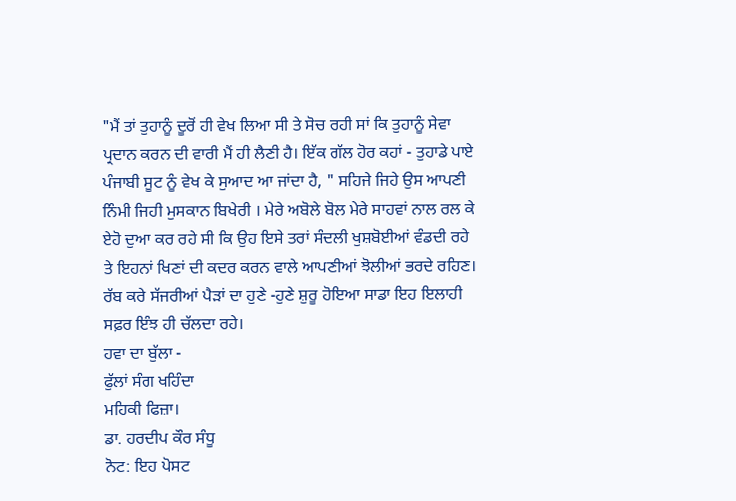"ਮੈਂ ਤਾਂ ਤੁਹਾਨੂੰ ਦੂਰੋਂ ਹੀ ਵੇਖ ਲਿਆ ਸੀ ਤੇ ਸੋਚ ਰਹੀ ਸਾਂ ਕਿ ਤੁਹਾਨੂੰ ਸੇਵਾ ਪ੍ਰਦਾਨ ਕਰਨ ਦੀ ਵਾਰੀ ਮੈਂ ਹੀ ਲੈਣੀ ਹੈ। ਇੱਕ ਗੱਲ ਹੋਰ ਕਹਾਂ - ਤੁਹਾਡੇ ਪਾਏ ਪੰਜਾਬੀ ਸੂਟ ਨੂੰ ਵੇਖ ਕੇ ਸੁਆਦ ਆ ਜਾਂਦਾ ਹੈ, " ਸਹਿਜੇ ਜਿਹੇ ਉਸ ਆਪਣੀ ਨਿੰਮੀ ਜਿਹੀ ਮੁਸਕਾਨ ਬਿਖੇਰੀ । ਮੇਰੇ ਅਬੋਲੇ ਬੋਲ ਮੇਰੇ ਸਾਹਵਾਂ ਨਾਲ ਰਲ ਕੇ ਏਹੋ ਦੁਆ ਕਰ ਰਹੇ ਸੀ ਕਿ ਉਹ ਇਸੇ ਤਰਾਂ ਸੰਦਲੀ ਖੁਸ਼ਬੋਈਆਂ ਵੰਡਦੀ ਰਹੇ ਤੇ ਇਹਨਾਂ ਖਿਣਾਂ ਦੀ ਕਦਰ ਕਰਨ ਵਾਲੇ ਆਪਣੀਆਂ ਝੋਲੀਆਂ ਭਰਦੇ ਰਹਿਣ। ਰੱਬ ਕਰੇ ਸੱਜਰੀਆਂ ਪੈੜਾਂ ਦਾ ਹੁਣੇ -ਹੁਣੇ ਸ਼ੁਰੂ ਹੋਇਆ ਸਾਡਾ ਇਹ ਇਲਾਹੀ ਸਫ਼ਰ ਇੰਝ ਹੀ ਚੱਲਦਾ ਰਹੇ।
ਹਵਾ ਦਾ ਬੁੱਲਾ -
ਫੁੱਲਾਂ ਸੰਗ ਖਹਿੰਦਾ
ਮਹਿਕੀ ਫਿਜ਼ਾ।
ਡਾ. ਹਰਦੀਪ ਕੌਰ ਸੰਧੂ
ਨੋਟ: ਇਹ ਪੋਸਟ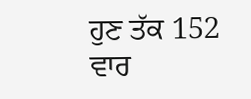ਹੁਣ ਤੱਕ 152 ਵਾਰ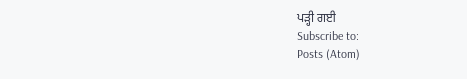ਪੜ੍ਹੀ ਗਈ
Subscribe to:
Posts (Atom)